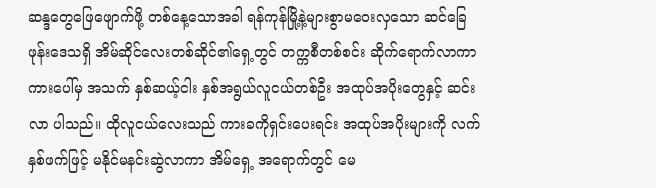ဆန္ဒတွေဖြေဖျောက်ဖို့ တစ်နေ့သောအခါ ရန်ကုန်မြို့နဲ့များစွာမဝေးလှသော ဆင်ခြေဖုန်းဒေသရှိ အိမ်ဆိုင်လေးတစ်ဆိုင်၏ရှေ့တွင် တက္ကစီတစ်စင်း ဆိုက်ရောက်လာကာ ကားပေါ်မှ အသက် နှစ်ဆယ့်ငါး နှစ်အရွယ်လူငယ်တစ်ဦး အထုပ်အပိုးတွေနှင့် ဆင်းလာ ပါသည်။ ထိုလူငယ်လေးသည် ကားခကိုရှင်းပေးရင်း အထုပ်အပိုးများကို လက်နှစ်ဖက်ဖြင့် မနိုင်မနင်းဆွဲလာကာ အိမ်ရှေ့ အရောက်တွင် မေ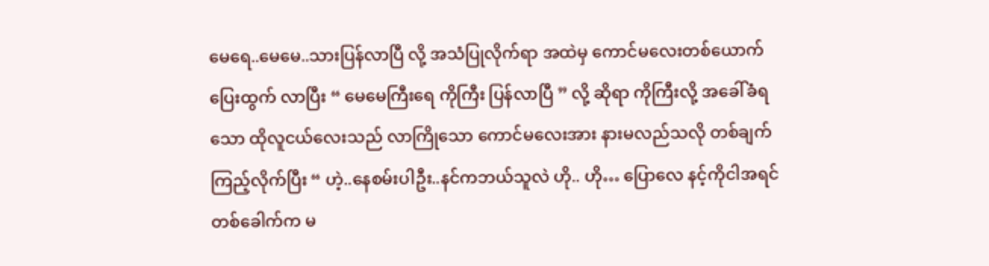မေရေ..မေမေ..သားပြန်လာပြီ လို့ အသံပြုလိုက်ရာ အထဲမှ ကောင်မလေးတစ်ယောက် ပြေးထွက် လာပြီး “ မေမေကြီးရေ ကိုကြီး ပြန်လာပြီ ” လို့ ဆိုရာ ကိုကြီးလို့ အခေါ်ခံရသော ထိုလူငယ်လေးသည် လာကြိုသော ကောင်မလေးအား နားမလည်သလို တစ်ချက်ကြည့်လိုက်ပြီး “ ဟဲ့..နေစမ်းပါဦး..နင်ကဘယ်သူလဲ ဟို.. ဟို… ပြောလေ နင့်ကိုငါအရင်တစ်ခေါက်က မ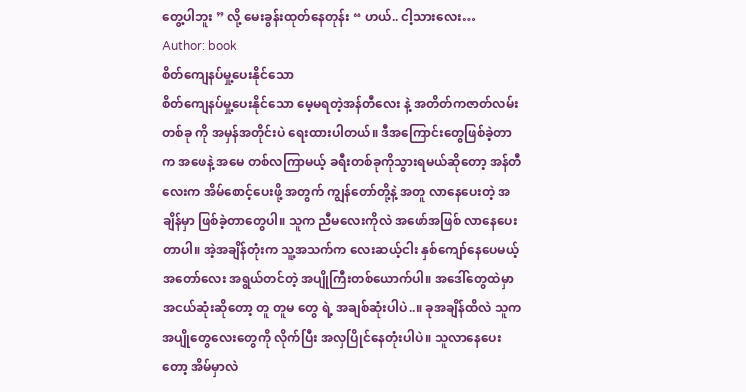တွေ့ပါဘူး ” လို့ မေးခွန်းထုတ်နေတုန်း “ ဟယ်.. ငါ့သားလေး…
Author: book
စိတ်ကျေနပ်မှု့ပေးနိုင်သော
စိတ်ကျေနပ်မှု့ပေးနိုင်သော မေ့မရတဲ့အန်တီလေး နဲ့ အတိတ်ကဇာတ်လမ်းတစ်ခု ကို အမှန်အတိုင်းပဲ ရေးထားပါတယ်။ ဒီအကြောင်းတွေဖြစ်ခဲ့တာက အဖေနဲ့ အမေ တစ်လကြာမယ့် ခရီးတစ်ခုကိုသွားရမယ်ဆိုတော့ အန်တီလေးက အိမ်စောင့်ပေးဖို့ အတွက် ကျွန်တော်တို့နဲ့ အတူ လာနေပေးတဲ့ အချိန်မှာ ဖြစ်ခဲ့တာတွေပါ။ သူက ညီမလေးကိုလဲ အဖော်အဖြစ် လာနေပေးတာပါ။ အဲ့အချိန်တုံးက သူ့အသက်က လေးဆယ့်ငါး နှစ်ကျော်နေပေမယ့် အတော်လေး အရွယ်တင်တဲ့ အပျိုကြီးတစ်ယောက်ပါ။ အဒေါ်တွေထဲမှာ အငယ်ဆုံးဆိုတော့ တူ တူမ တွေ ရဲ့ အချစ်ဆုံးပါပဲ..။ ခုအချိန်ထိလဲ သူက အပျိုတွေလေးတွေကို လိုက်ပြီး အလှပြိုင်နေတုံးပါပဲ။ သူလာနေပေးတော့ အိမ်မှာလဲ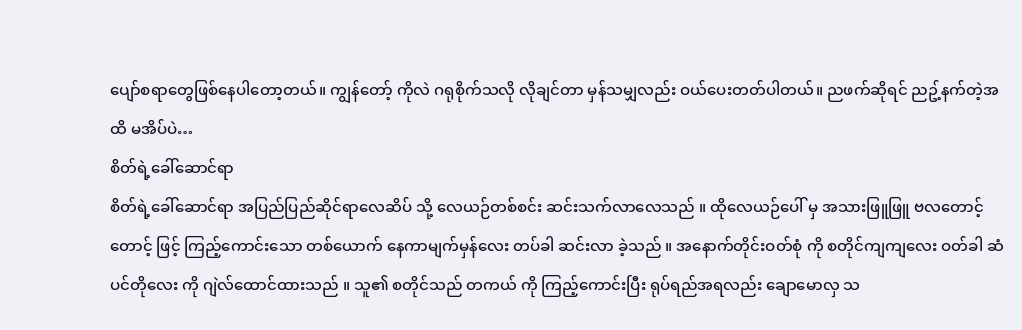ပျော်စရာတွေဖြစ်နေပါတော့တယ်။ ကျွန်တော့် ကိုလဲ ဂရုစိုက်သလို လိုချင်တာ မှန်သမျှလည်း ဝယ်ပေးတတ်ပါတယ်။ ညဖက်ဆိုရင် ညဥ့်နက်တဲ့အထိ မအိပ်ပဲ…
စိတ်ရဲ့ခေါ်ဆောင်ရာ
စိတ်ရဲ့ခေါ်ဆောင်ရာ အပြည်ပြည်ဆိုင်ရာလေဆိပ် သို့ လေယဉ်တစ်စင်း ဆင်းသက်လာလေသည် ။ ထိုလေယဉ်ပေါ် မှ အသားဖြူဖြူ ဗလတောင့်တောင့် ဖြင့် ကြည့်ကောင်းသော တစ်ယောက် နေကာမျက်မှန်လေး တပ်ခါ ဆင်းလာ ခဲ့သည် ။ အနောက်တိုင်းဝတ်စုံ ကို စတိုင်ကျကျလေး ဝတ်ခါ ဆံပင်တိုလေး ကို ဂျဲလ်ထောင်ထားသည် ။ သူ၏ စတိုင်သည် တကယ် ကို ကြည့်ကောင်းပြီး ရုပ်ရည်အရလည်း ချောမောလှ သ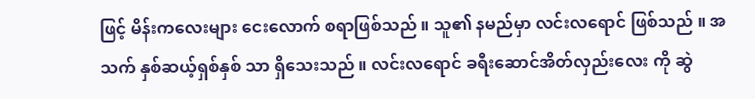ဖြင့် မိန်းကလေးများ ငေးလောက် စရာဖြစ်သည် ။ သူ၏ နမည်မှာ လင်းလရောင် ဖြစ်သည် ။ အသက် နှစ်ဆယ့်ရှစ်နှစ် သာ ရှိသေးသည် ။ လင်းလရောင် ခရီးဆောင်အိတ်လှည်းလေး ကို ဆွဲ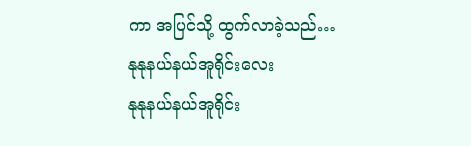ကာ အပြင်သို့ ထွက်လာခဲ့သည်…
နုနုနယ်နယ်အူရိုင်းလေး
နုနုနယ်နယ်အူရိုင်း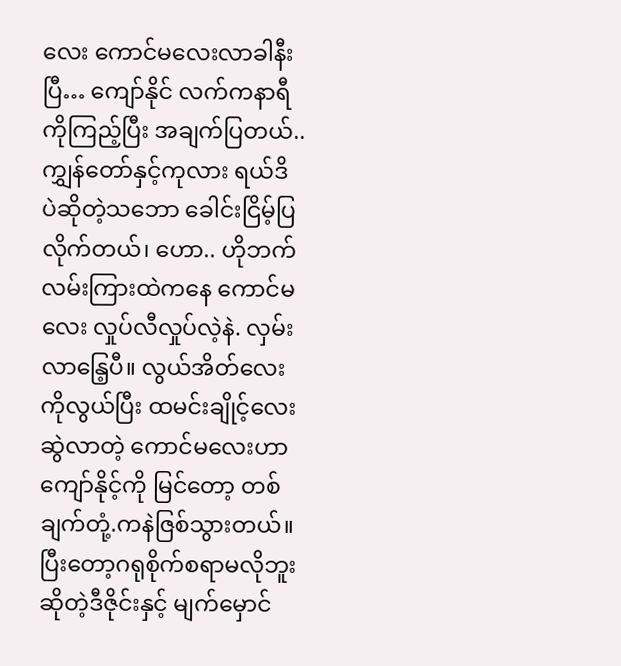လေး ကောင်မလေးလာခါနီးပြီ… ကျော်နိုင် လက်ကနာရီကိုကြည့်ပြီး အချက်ပြတယ်.. ကျွှန်တော်နှင့်ကုလား ရယ်ဒိ ပဲဆိုတဲ့သဘော ခေါင်းငြိမ့်ပြလိုက်တယ်၊ ဟော.. ဟိုဘက်လမ်းကြားထဲကနေ ကောင်မလေး လှုပ်လီလှုပ်လဲ့နဲ. လှမ်းလာနြေ့ပီ။ လွယ်အိတ်လေး ကိုလွယ်ပြီး ထမင်းချိုင့်လေးဆွဲလာတဲ့ ကောင်မလေးဟာ ကျော်နိုင့်ကို မြင်တော့ တစ်ချက်တုံ့.ကနဲဇြစ်သွားတယ်။ ပြီးတော့ဂရုစိုက်စရာမလိုဘူး ဆိုတဲ့ဒီဇိုင်းနှင့် မျက်မှောင်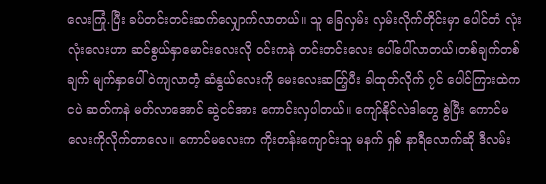လေးကြုံ.ပြီး ခပ်တင်းတင်းဆက်လျှောက်လာတယ်။ သူ ခြေလှမ်း လှမ်းလိုက်တိုင်းမှာ ပေါင်တံ လုံးလုံးလေးဟာ ဆင်စွယ်နှာမောင်းလေးလို ဝင်းကနဲ တင်းတင်းလေး ပေါ်ပေါ်လာတယ်၊တစ်ချက်တစ်ချက် မျက်နှာပေါ်ဝဲကျလာတဲံ့ ဆံနွယ်လေးကို မေးလေးဆတ်ြ့ပီး ခါထုတ်လိုက် ၇င် ပေါင်ကြားထဲက ငပဲ ဆတ်ကနဲ မတ်လာအောင် ဆွဲငင်အား ကောင်းလှပါတယ်။ ကျော်နိုင်လဲဒါတွေ စွဲပြီး ကောင်မလေးကိုလိုက်တာလေ။ ကောင်မလေးက ကိုးတန်းကျောင်းသူ မနက် ရှစ် နာရီလောက်ဆို ဒီလမ်း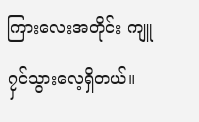ကြားလေးအတိုင်း ကျူ၇ှင်သွားလေ့ရှိတယ်။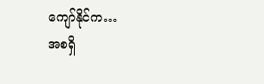ကျော်နိုင်က…
အစရှိ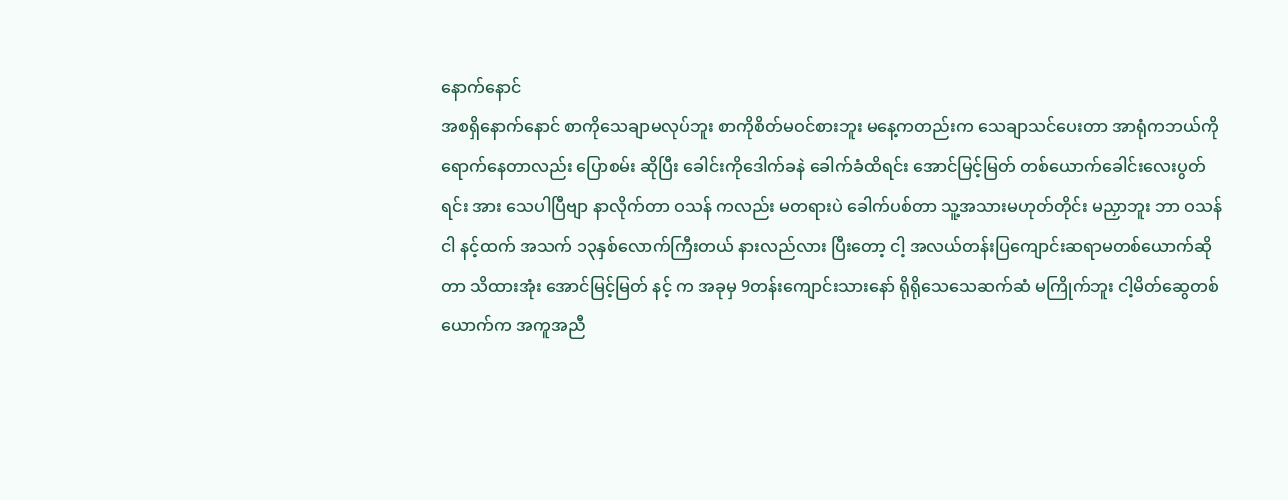နောက်နောင်
အစရှိနောက်နောင် စာကိုသေချာမလုပ်ဘူး စာကိုစိတ်မဝင်စားဘူး မနေ့ကတည်းက သေချာသင်ပေးတာ အာရုံကဘယ်ကိုရောက်နေတာလည်း ပြောစမ်း ဆိုပြီး ခေါင်းကိုဒေါက်ခနဲ ခေါက်ခံထိရင်း အောင်မြင့်မြတ် တစ်ယောက်ခေါင်းလေးပွတ်ရင်း အား သေပါပြီဗျာ နာလိုက်တာ ဝသန် ကလည်း မတရားပဲ ခေါက်ပစ်တာ သူ့အသားမဟုတ်တိုင်း မညှာဘူး ဘာ ဝသန် ငါ နင့်ထက် အသက် ၁၃နှစ်လောက်ကြီးတယ် နားလည်လား ပြီးတော့ ငါ့ အလယ်တန်းပြကျောင်းဆရာမတစ်ယောက်ဆိုတာ သိထားအုံး အောင်မြင့်မြတ် နင့် က အခုမှ 9တန်းကျောင်းသားနော် ရိုရိုသေသေဆက်ဆံ မကြိုက်ဘူး ငါ့မိတ်ဆွေတစ်ယောက်က အကူအညီ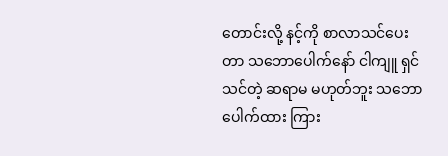တောင်းလို့ နင့်ကို စာလာသင်ပေးတာ သဘောပေါက်နော် ငါကျူ ရှင်သင်တဲ့ ဆရာမ မဟုတ်ဘူး သဘောပေါက်ထား ကြား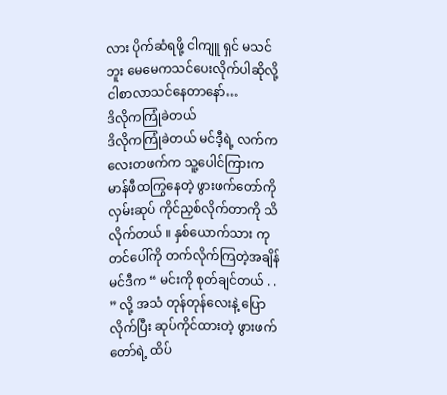လား ပိုက်ဆံရဖို့ ငါကျူ ရှင် မသင်ဘူး မေမေကသင်ပေးလိုက်ပါဆိုလို့ငါစာလာသင်နေတာနော်…
ဒိလိုကကြုံခဲတယ်
ဒိလိုကကြုံခဲတယ် မင်ဒီ့ရဲ့ လက်ကလေးတဖက်က သူ့ပေါင်ကြားက မာန်ဖီထကြွနေတဲ့ ဖွားဖက်တော်ကို လှမ်းဆုပ် ကိုင်ညှစ်လိုက်တာကို သိလိုက်တယ် ။ နှစ်ယောက်သား ကုတင်ပေါ်ကို တက်လိုက်ကြတဲ့အချိန် မင်ဒီက “ မင်းကို စုတ်ချင်တယ် . . ” လို့ အသံ တုန်တုန်လေးနဲ့ ပြောလိုက်ပြီး ဆုပ်ကိုင်ထားတဲ့ ဖွားဖက်တော်ရဲ့ ထိပ်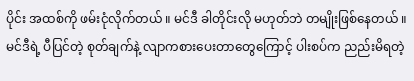ပိုင်း အထစ်ကို ဖမ်းငုံလိုက်တယ် ။ မင်ဒီ ခါတိုင်းလို မဟုတ်ဘဲ တမျိုးဖြစ်နေတယ် ။ မင်ဒီရဲ့ ပီပြင်တဲ့ စုတ်ချက်နဲ့ လျာကစားပေးတာတွေကြောင့် ပါးစပ်က ညည်းမိရတဲ့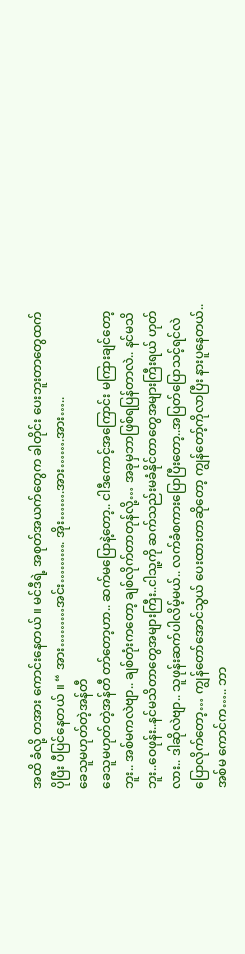အထိ ခံလို့ တအား ကောင်းနေတယ် ။ မင်ဒီရဲ့ အစုတ်အယက်တွေက ခါတိုင်း ပေးဘူးတာတွေထက် ပိုပြီး ပီပြင်နေတယ် ။ “ အား………အင်း………. အိုး…….အား…….အား…..
ခေသူမဟုတ်တဲ့အန်တီ
ခေသူမဟုတ်တဲ့အန်တီ တာ်တော့ဟာ.. ဆက်မပြောနဲ့တော့.. ငါဒီကောင့်အကြောင်း မကြားချင်တော့ဘူး.. အစ်မကလဲဗျာ.. ချစ်တုံးကတော့ ချစ်လိုက်တာတုန်လို့… အခုမှဘာဖြစ်ရပြန်တာလဲ.. နင်မသိဘူး..ဝေဖုန်း..နင်မသိတာတွေအများကြီး..ငါသူ့ကို ဆက်သည်းမခံနိုင်တာတွေအများကြီးရယ် ဟုတ်လား.. ဒါဆိုလဲဗျာ.. သူဖုန်းဆက်ပါလိမ့်မယ်.. လက်ခံစကားပြောပြီးတော့..အပြတ်ပြောသင့်ရင်လဲ ပြောလိုက်တော့… ကျွန်တော်အောင်သွယ် ပေးထားတာဆိုတော့ ကျွန်တော့်ကိုလာပြီး နားပူနေတယ်.. အစ်မ ကောင်က….. ဘာ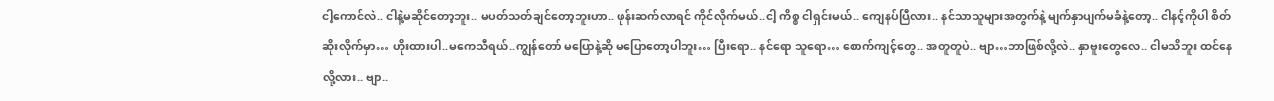ငါ့ကောင်လဲ.. ငါနဲ့မဆိုင်တော့ဘူး.. မပတ်သတ်ချင်တော့ဘူးဟာ.. ဖုန်းဆက်လာရင် ကိုင်လိုက်မယ်..ငါ့ ကိစ္စ ငါရှင်းမယ်.. ကျေနပ်ပြီလား.. နင်သာသူများအတွက်နဲ့ မျက်နှာပျက်မခံနဲ့တော့.. ငါနင့်ကိုပါ စိတ်ဆိုးလိုက်မှာ… ဟိုးထားပါ..မကေသီရယ်..ကျွန်တော် မပြောနဲ့ဆို မပြောတော့ပါဘူး… ပြီးရော.. နင်ရော သူရော… စောက်ကျင့်တွေ.. အတူတူပဲ.. ဗျာ…ဘာဖြစ်လို့လဲ.. နှာဗူးတွေလေ.. ငါမသိဘူး ထင်နေလို့လား.. ဗျာ..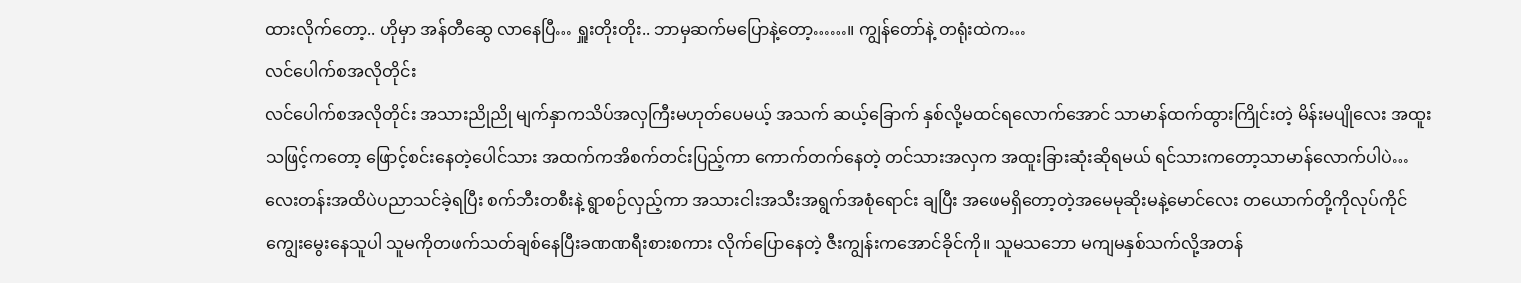ထားလိုက်တော့.. ဟိုမှာ အန်တီဆွေ လာနေပြီ… ရှူးတိုးတိုး.. ဘာမှဆက်မပြောနဲ့တော့……။ ကျွန်တော်နဲ့ တရုံးထဲက…
လင်ပေါက်စအလိုတိုင်း
လင်ပေါက်စအလိုတိုင်း အသားညိုညို မျက်နှာကသိပ်အလှကြီးမဟုတ်ပေမယ့် အသက် ဆယ့်ခြောက် နှစ်လို့မထင်ရလောက်အောင် သာမာန်ထက်ထွားကြိုင်းတဲ့ မိန်းမပျိုလေး အထူးသဖြင့်ကတော့ ဖြောင့်စင်းနေတဲ့ပေါင်သား အထက်ကအိစက်တင်းပြည့်ကာ ကောက်တက်နေတဲ့ တင်သားအလှက အထူးခြားဆုံးဆိုရမယ် ရင်သားကတော့သာမာန်လောက်ပါပဲ… လေးတန်းအထိပဲပညာသင်ခဲ့ရပြီး စက်ဘီးတစီးနဲ့ ရွာစဉ်လှည့်ကာ အသားငါးအသီးအရွက်အစုံရောင်း ချပြီး အဖေမရှိတော့တဲ့အမေမုဆိုးမနဲ့မောင်လေး တယောက်တို့ကိုလုပ်ကိုင်ကျွေးမွေးနေသူပါ သူမကိုတဖက်သတ်ချစ်နေပြီးခဏဏရီးစားစကား လိုက်ပြောနေတဲ့ ဇီးကျွန်းကအောင်ခိုင်ကို။ သူမသဘော မကျမနှစ်သက်လို့အတန်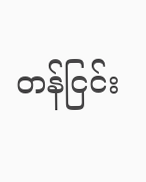တန်ငြင်း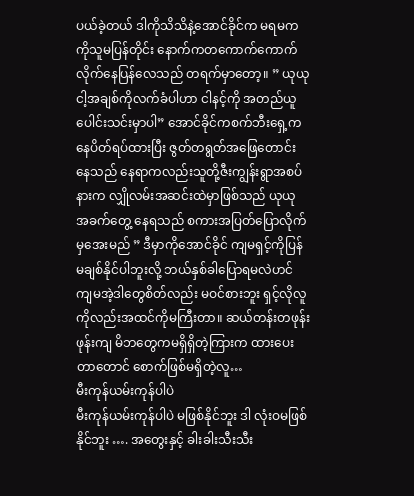ပယ်ခဲ့တယ် ဒါကိုသိသိနဲ့အောင်ခိုင်က မရမကကိုသူမပြန်တိုင်း နောက်ကတကောက်ကောက်လိုက်နေပြန်လေသည် တရက်မှာတော့။ ” ယုယု ငါ့အချစ်ကိုလက်ခံပါဟာ ငါနင့်ကို အတည်ယူပေါင်းသင်းမှာပါ” အောင်ခိုင်ကစက်ဘီးရှေ့ကနေပိတ်ရပ်ထားပြီး ဇွတ်တရွတ်အဖြေတောင်းနေသည် နေရာကလည်းသူတို့ဇီးကျွန်းရွာအစပ်နားက လျှိုလမ်းအဆင်းထဲမှာဖြစ်သည် ယုယု အခက်တွေ့ နေရသည် စကားအပြတ်ပြောလိုက်မှအေးမည် ” ဒီမှာကိုအောင်ခိုင် ကျမရှင့်ကိုပြန်မချစ်နိုင်ပါဘူးလို့ ဘယ်နှစ်ခါပြောရမလဲဟင် ကျမအဲ့ဒါတွေစိတ်လည်း မဝင်စားဘူး ရှင့်လိုလူကိုလည်းအထင်ကိုမကြီးတာ။ ဆယ်တန်းတဖုန်းဖုန်းကျ မိဘတွေကမရှိရှိတဲ့ကြားက ထားပေးတာတောင် စောက်ဖြစ်မရှိတဲ့လူ…
မီးကုန်ယမ်းကုန်ပါပဲ
မီးကုန်ယမ်းကုန်ပါပဲ မဖြစ်နိုင်ဘူး ဒါ လုံးဝမဖြစ်နိုင်ဘူး …. အတွေးနှင့် ခါးခါးသီးသီး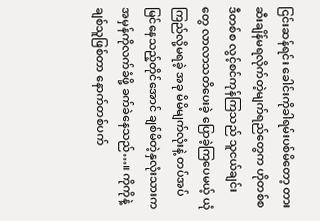ငြင်းဆန်ရင်း ခေါင်းကိုခါရမ်းပစ်မိတော့ တားဆီးချိန်မရလိုက်တဲ့မျက်ရည်တွေက ဟိုတစ်စ ဒီတစ်စ လွင့်စင်ကုန်ကြသည် သူငယ်ချင်းတွေ လာလာသတိပေးခဲ့ ပြောခဲ့ကြပေမယ့် ယုံကြည်လို့မရခဲ့ အခု မိမိမျက်လုံးနဲ့ တပ်အပ်မြင်နေသည့်တိုင်အောင် ချစ်မိတဲ့နှလုံးသားက အမှန်ကိုလက်ခံဖို့ ခက်ခဲနေသည်…။ ကိုကိုနဲ့ချစ်သူဖြစ်တာ နောက်တစ်ပက်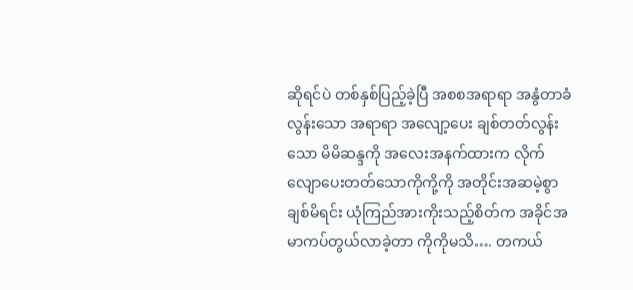ဆိုရင်ပဲ တစ်နှစ်ပြည့်ခဲ့ပြီ အစစအရာရာ အနွံတာခံလွန်းသော အရာရာ အလျော့ပေး ချစ်တတ်လွန်းသော မိမိဆန္ဒကို အလေးအနက်ထားက လိုက်လျောပေးတတ်သောကိုကို့ကို အတိုင်းအဆမဲ့စွာချစ်မိရင်း ယုံကြည်အားကိုးသည့်စိတ်က အခိုင်အမာကပ်တွယ်လာခဲ့တာ ကိုကိုမသိ…. တကယ်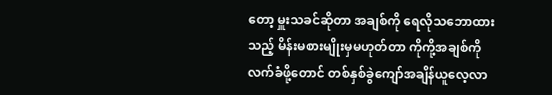တော့ မှူးသခင်ဆိုတာ အချစ်ကို ရေလိုသဘောထားသည့် မိန်းမစားမျိုးမှမဟုတ်တာ ကိုကို့အချစ်ကို လက်ခံဖို့တောင် တစ်နှစ်ခွဲကျော်အချိန်ယူလေ့လာ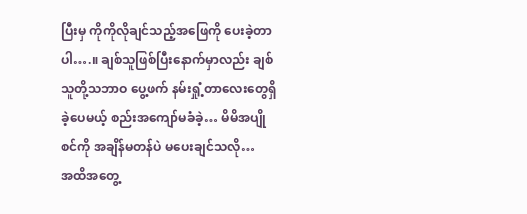ပြီးမှ ကိုကိုလိုချင်သည့်အဖြေကို ပေးခဲ့တာပါ….။ ချစ်သူဖြစ်ပြီးနောက်မှာလည်း ချစ်သူတို့သဘာဝ ပွေ့ဖက် နမ်းရှုံ့တာလေးတွေရှိခဲ့ပေမယ့် စည်းအကျော်မခံခဲ့… မိမိအပျိုစင်ကို အချိန်မတန်ပဲ မပေးချင်သလို…
အထိအတွေ့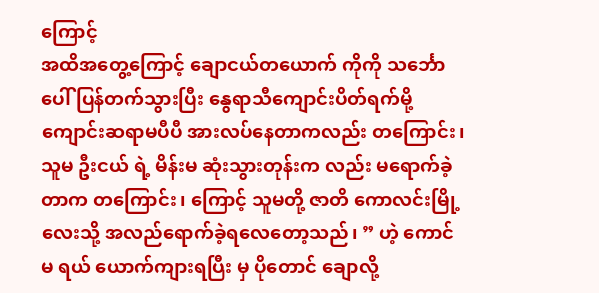ကြောင့်
အထိအတွေ့ကြောင့် ချောငယ်တယောက် ကိုကို သင်္ဘောပေါ် ပြန်တက်သွားပြီး နွေရာသီကျောင်းပိတ်ရက်မို့ ကျောင်းဆရာမပီပီ အားလပ်နေတာကလည်း တကြောင်း၊ သူမ ဦးငယ် ရဲ့ မိန်းမ ဆုံးသွားတုန်းက လည်း မရောက်ခဲ့တာက တကြောင်း၊ ကြောင့် သူမတို့ ဇာတိ ကောလင်းမြို့ လေးသို့ အလည်ရောက်ခဲ့ရလေတော့သည်၊ ” ဟဲ့ ကောင်မ ရယ် ယောက်ကျားရပြီး မှ ပိုတောင် ချောလို့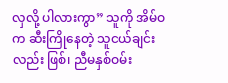လှလို့ ပါလားကွာ” သူကို အိမ်ဝက ဆီးကြိုနေတဲ့ သူငယ်ချင်းလည်း ဖြစ်၊ ညီမနှစ်ဝမ်း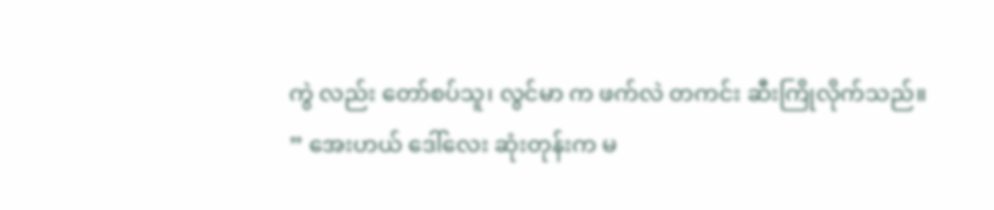ကွဲ လည်း တော်စပ်သူ၊ လွင်မာ က ဖက်လဲ တကင်း ဆီးကြိုလိုက်သည်။ ” အေးဟယ် ဒေါ်လေး ဆုံးတုန်းက မ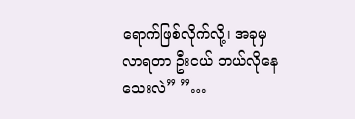ရောက်ဖြစ်လိုက်လို့၊ အခုမှ လာရတာ ဦးငယ် ဘယ်လိုနေသေးလဲ” ”…